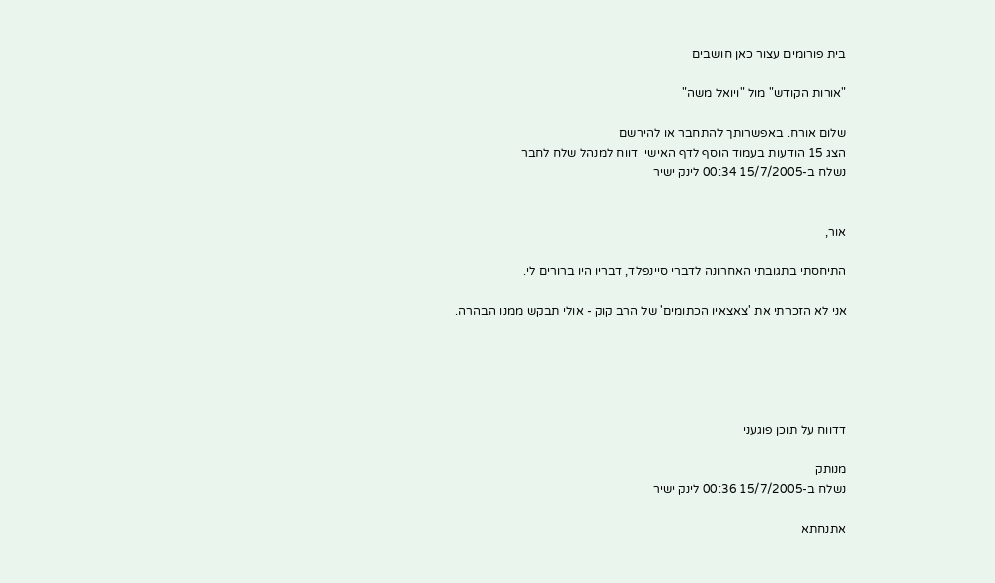בית פורומים עצור כאן חושבים

"אורות הקודש" מול "ויואל משה"

שלום אורח. באפשרותך להתחבר או להירשם
הצג 15 הודעות בעמוד הוסף לדף האישי  דווח למנהל שלח לחבר
נשלח ב-15/7/2005 00:34 לינק ישיר


אור,

התיחסתי בתגובתי האחרונה לדברי סיינפלד, דבריו היו ברורים לי.

אני לא הזכרתי את 'צאצאיו הכתומים' של הרב קוק - אולי תבקש ממנו הבהרה.





דדווח על תוכן פוגעני

מנותק
נשלח ב-15/7/2005 00:36 לינק ישיר

אתנחתא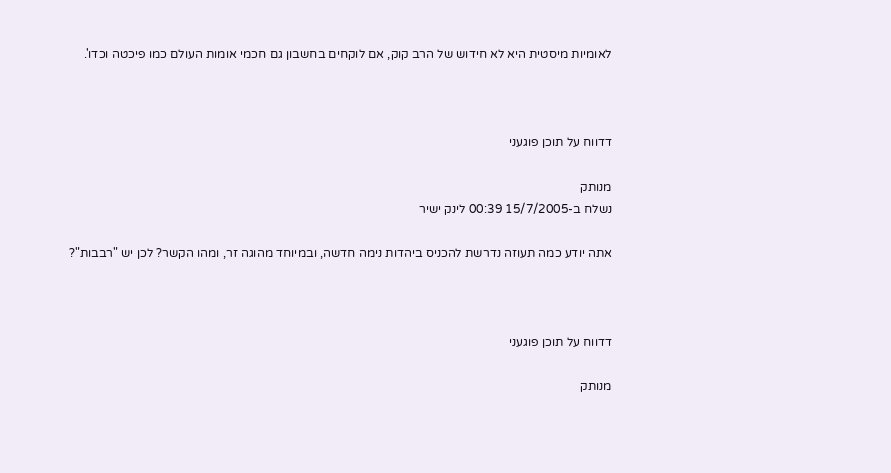לאומיות מיסטית היא לא חידוש של הרב קוק, אם לוקחים בחשבון גם חכמי אומות העולם כמו פיכטה וכדו'.



דדווח על תוכן פוגעני

מנותק
נשלח ב-15/7/2005 00:39 לינק ישיר

אתה יודע כמה תעוזה נדרשת להכניס ביהדות נימה חדשה, ובמיוחד מהוגה זר, ומהו הקשר? לכן יש "רבבות"?



דדווח על תוכן פוגעני

מנותק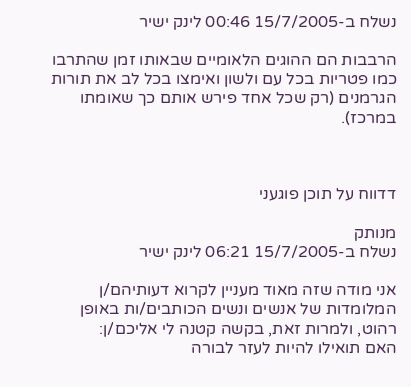נשלח ב-15/7/2005 00:46 לינק ישיר

הרבבות הם ההוגים הלאומיים שבאותו זמן שהתרבו כמו פטריות בכל עם ולשון ואימצו בכל לב את תורות הגרמנים (רק שכל אחד פירש אותם כך שאומתו במרכז).



דדווח על תוכן פוגעני

מנותק
נשלח ב-15/7/2005 06:21 לינק ישיר

אני מודה שזה מאוד מעניין לקרוא דעותיהם/ן המלומדות של אנשים ונשים הכותבים/ות באופן רהוט, ולמרות זאת, בקשה קטנה לי אליכם/ן:
האם תואילו להיות לעזר לבורה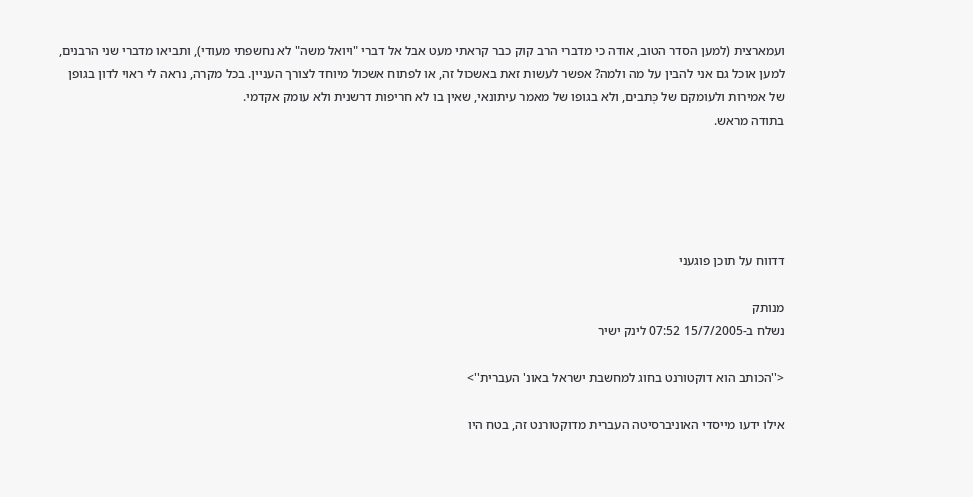ועמארצית (למען הסדר הטוב, אודה כי מדברי הרב קוק כבר קראתי מעט אבל אל דברי "ויואל משה" לא נחשפתי מעודי), ותביאו מדברי שני הרבנים, למען אוכל גם אני להבין על מה ולמה? אפשר לעשות זאת באשכול זה, או לפתוח אשכול מיוחד לצורך העניין. בכל מקרה, נראה לי ראוי לדון בגופן של אמירות ולעומקם של כְּתבים, ולא בגופו של מאמר עיתונאי, שאין בו לא חריפות דרשנית ולא עומק אקדמי.
בתודה מראש.





דדווח על תוכן פוגעני

מנותק
נשלח ב-15/7/2005 07:52 לינק ישיר

<''הכותב הוא דוקטורנט בחוג למחשבת ישראל באונ' העברית''>

אילו ידעו מייסדי האוניברסיטה העברית מדוקטורנט זה, בטח היו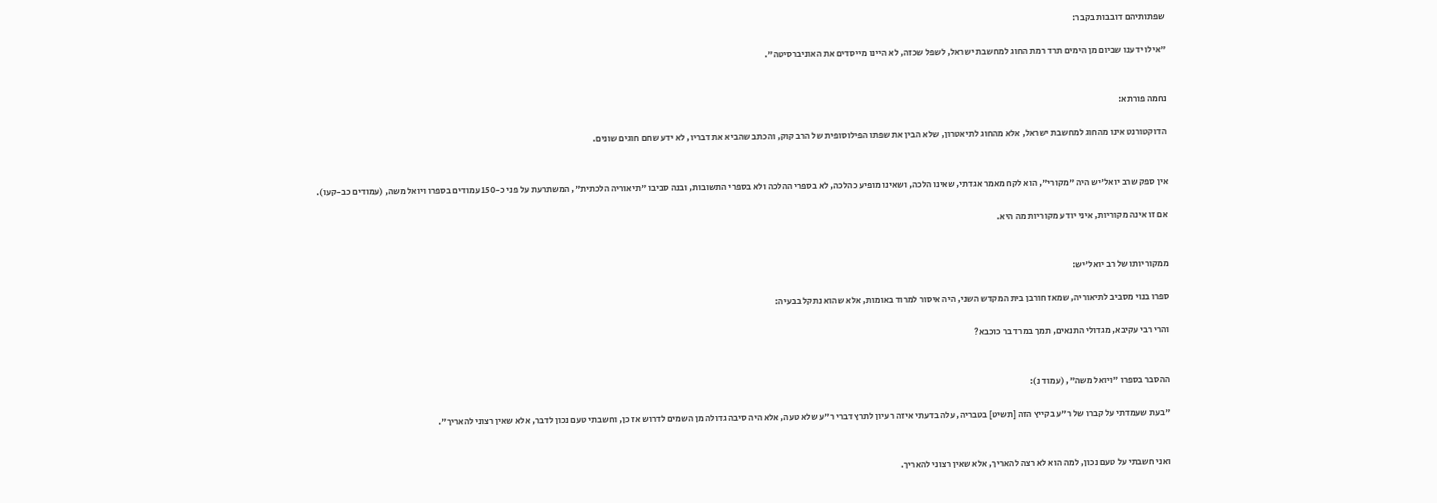שפתותיהם דובבות בקבר:

"אילו ידענו שביום מן הימים תרד רמת החוג למחשבת ישראל, לשפל שכזה, לא היינו מייסדים את האוניברסיטה".


נחמה פורתא:

הדוקטורנט אינו מהחוג למחשבת ישראל, אלא מהחוג לתיאטרון, שלא הבין את שפתו הפילוסופית של הרב קוק, והכתב שהביא את דבריו, לא ידע שחם חוגים שונים.


אין ספק שרב יואל'יש היה "מקורי", הוא לקח מאמר אגדתי, שאינו הלכה, ושאינו מופיע כהלכה, לא בספרי ההלכה ולא בספרי התשובות, ובנה סביבו "תיאוריה הלכתית", המשתרעת על פני כ-150 עמודים בספרו ויואל משה, (עמודים כב-קעו).

אם זו אינה מקוריות, איני יודע מקוריות מה היא.


ממקוריותו של רב יואל'יש:

ספרו בנוי מסביב לתיאוריה, שמאז חורבן בית המקדש השני, היה איסור למרוד באומות, אלא שהוא נתקל בבעיה:

והרי רבי עקיבא, מגדולי התנאים, תמך במרד בר כוכבא?


ההסבר בספרו "ויואל משה", (עמוד נ):

"בעת שעמדתי על קברו של ר"ע בקייץ הזה [תשיט] בטבריה, עלה בדעתי איזה רעיון לתרץ דברי ר"ע שלא טעה, אלא היה סיבה גדולה מן השמים לדרוש אז כן, וחשבתי טעם נכון לדבר, אלא שאין רצוני להאריך".


ואני חשבתי על טעם נכון, למה הוא לא רצה להאריך, אלא שאין רצוני להאריך.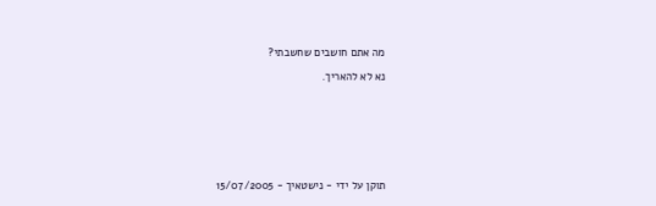מה אתם חושבים שחשבתי?

נא לא להאריך.








תוקן על ידי - נישטאיך - 15/07/2005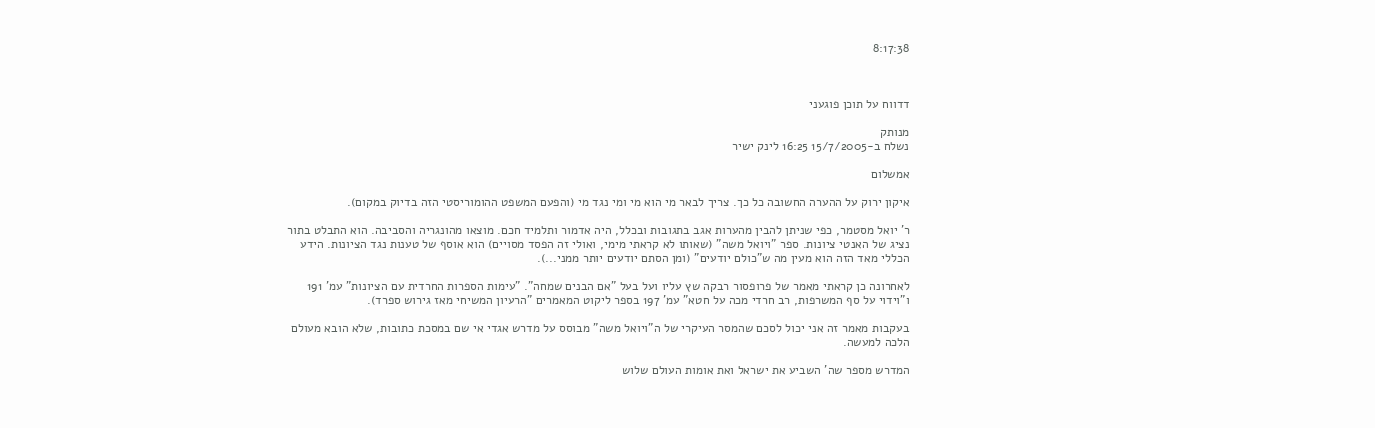8:17:38



דדווח על תוכן פוגעני

מנותק
נשלח ב-15/7/2005 16:25 לינק ישיר

אמשלום

איקון ירוק על ההערה החשובה כל כך. צריך לבאר מי הוא מי ומי נגד מי (והפעם המשפט ההומוריסטי הזה בדיוק במקום).

ר' יואל מסטמר, כפי שניתן להבין מהערות אגב בתגובות ובכלל, היה אדמור ותלמיד חכם. מוצאו מהונגריה והסביבה. הוא התבלט בתור נציג של האנטי ציונות. ספר "ויואל משה" (שאותו לא קראתי מימי, ואולי זה הפסד מסויים) הוא אוסף של טענות נגד הציונות. הידע הכללי מאד הזה הוא מעין מה ש"כולם יודעים" (ומן הסתם יודעים יותר ממני...).

לאחרונה כן קראתי מאמר של פרופסור רבקה שץ עליו ועל בעל "אם הבנים שמחה". "עימות הספרות החרדית עם הציונות" עמ' 191 ו"וידוי על סף המשרפות, רב חרדי מכה על חטא" עמ' 197 בספר ליקוט המאמרים "הרעיון המשיחי מאז גירוש ספרד).

בעקבות מאמר זה אני יכול לסכם שהמסר העיקרי של ה"ויואל משה" מבוסס על מדרש אגדי אי שם במסכת כתובות, שלא הובא מעולם הלכה למעשה.

המדרש מספר שה' השביע את ישראל ואת אומות העולם שלוש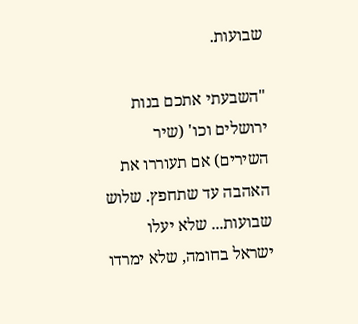שבועות.

"השבעתי אתכם בנות ירושלים וכו' (שיר השירים) אם תעוררו את האהבה עד שתחפץ. שלוש שבועות... שלא יעלו ישראל בחומה, שלא ימרדו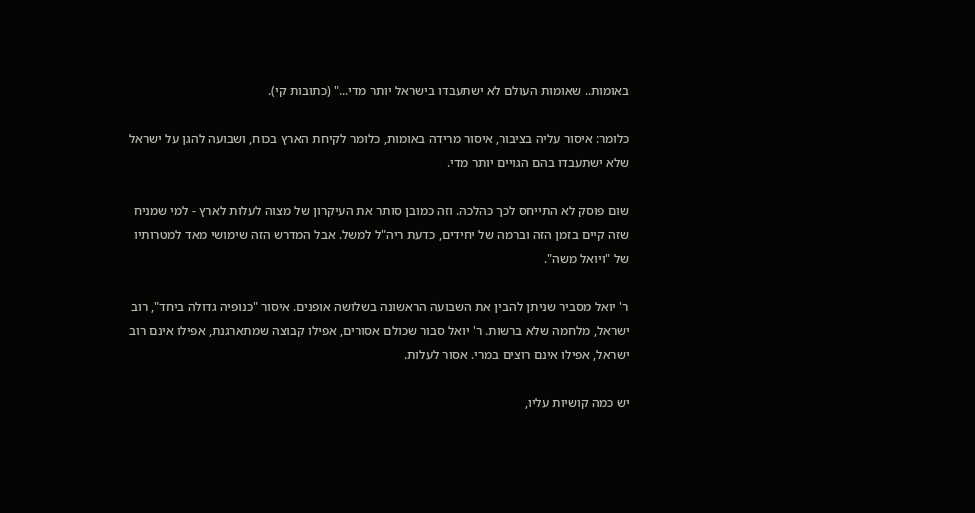באומות.. שאומות העולם לא ישתעבדו בישראל יותר מדי..." (כתובות קי).

כלומר: איסור עליה בציבור, איסור מרידה באומות, כלומר לקיחת הארץ בכוח, ושבועה להגן על ישראל שלא ישתעבדו בהם הגויים יותר מדי.

שום פוסק לא התייחס לכך כהלכה. וזה כמובן סותר את העיקרון של מצוה לעלות לארץ - למי שמניח שזה קיים בזמן הזה וברמה של יחידים, כדעת ריה"ל למשל. אבל המדרש הזה שימושי מאד למטרותיו של "ויואל משה".

ר' יואל מסביר שניתן להבין את השבועה הראשונה בשלושה אופנים. איסור "כנופיה גדולה ביחד", רוב ישראל, מלחמה שלא ברשות. ר' יואל סבור שכולם אסורים, אפילו קבוצה שמתארגנת, אפילו אינם רוב ישראל, אפילו אינם רוצים במרי. אסור לעלות.

יש כמה קושיות עליו,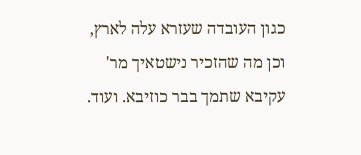כגון העובדה שעזרא עלה לארץ, וכן מה שהזכיר נישטאיך מר' עקיבא שתמך בבר כוזיבא. ועוד.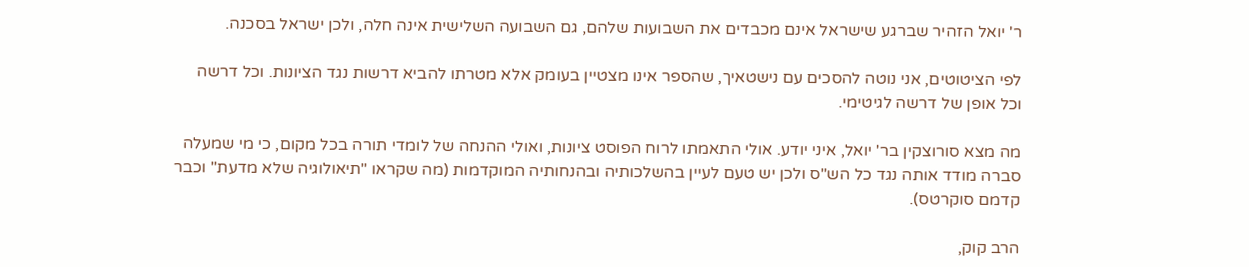ר' יואל הזהיר שברגע שישראל אינם מכבדים את השבועות שלהם, גם השבועה השלישית אינה חלה, ולכן ישראל בסכנה.

לפי הציטוטים, אני נוטה להסכים עם נישטאיך, שהספר אינו מצטיין בעומק אלא מטרתו להביא דרשות נגד הציונות. וכל דרשה וכל אופן של דרשה לגיטימי.

מה מצא סורוצקין בר' יואל, איני יודע. אולי התאמתו לרוח הפוסט ציונות, ואולי ההנחה של לומדי תורה בכל מקום, כי מי שמעלה סברה מודד אותה נגד כל הש"ס ולכן יש טעם לעיין בהשלכותיה ובהנחותיה המוקדמות (מה שקראו "תיאולוגיה שלא מדעת" וכבר קדמם סוקרטס).

הרב קוק,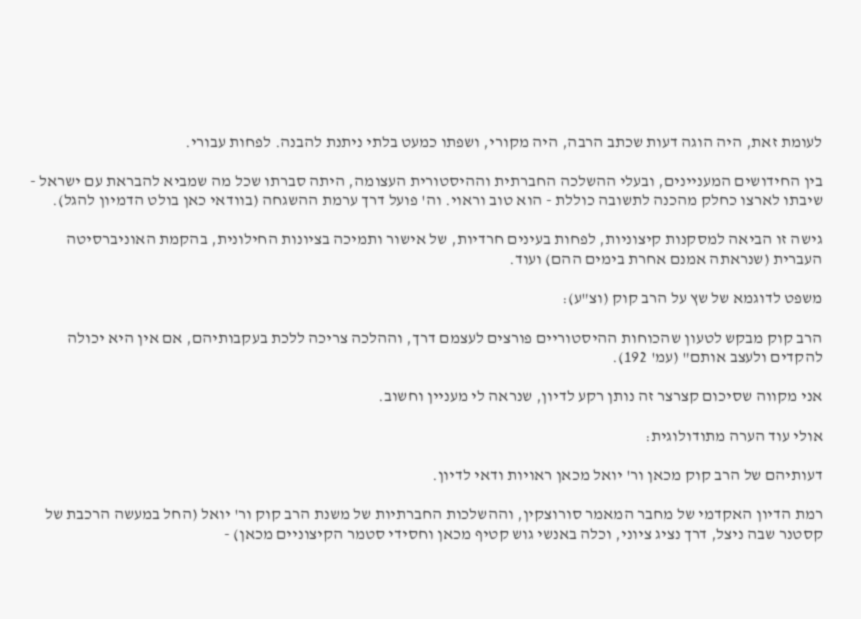לעומת זאת, היה הוגה דעות שכתב הרבה, היה מקורי, ושפתו כמעט בלתי ניתנת להבנה. לפחות עבורי.

בין החידושים המעניינים, ובעלי ההשלכה החברתית וההיסטורית העצומה, היתה סברתו שכל מה שמביא להבראת עם ישראל - שיבתו לארצו כחלק מהכנה לתשובה כוללת - הוא טוב וראוי. וה' פועל דרך ערמת ההשגחה (בוודאי כאן בולט הדמיון להגל).

גישה זו הביאה למסקנות קיצוניות, לפחות בעינים חרדיות, של אישור ותמיכה בציונות החילונית, בהקמת האוניברסיטה העברית (שנראתה אמנם אחרת בימים ההם) ועוד.

משפט לדוגמא של שץ על הרב קוק (וצ"ע):

הרב קוק מבקש לטעון שהכוחות ההיסטוריים פורצים לעצמם דרך, וההלכה צריכה ללכת בעקבותיהם, אם אין היא יכולה להקדים ולעצב אותם" (עמ' 192).

אני מקווה שסיכום קצרצר זה נותן רקע לדיון, שנראה לי מעניין וחשוב.

אולי עוד הערה מתודולוגית:

דעותיהם של הרב קוק מכאן ור' יואל מכאן ראויות ודאי לדיון.

רמת הדיון האקדמי של מחבר המאמר סורוצקין, וההשלכות החברתיות של משנת הרב קוק ור' יואל (החל במעשה הרכבת של קסטנר שבה ניצל, דרך נציג ציוני, וכלה באנשי גוש קטיף מכאן וחסידי סטמר הקיצוניים מכאן) -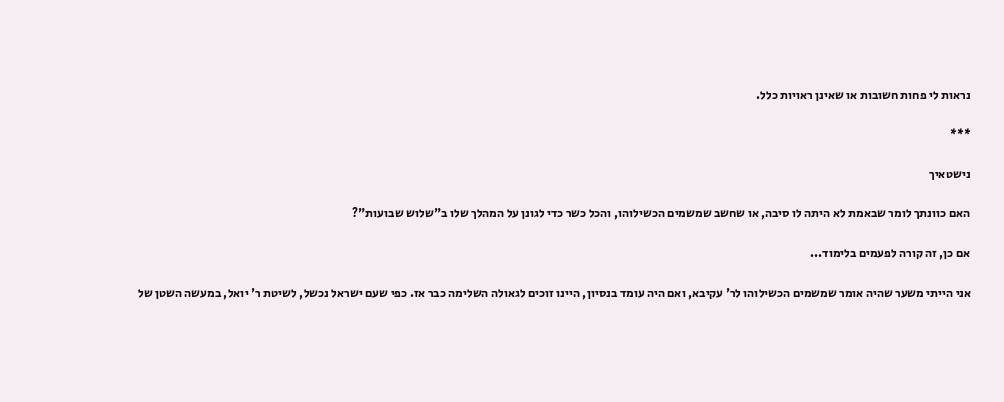נראות לי פחות חשובות או שאינן ראויות כלל.

***

נישטאיך

האם כוונתך לומר שבאמת לא היתה לו סיבה, או שחשב שמשמים הכשילוהו, והכל כשר כדי לגונן על המהלך שלו ב"שלוש שבועות"?

אם כן, זה קורה לפעמים בלימוד...

אני הייתי משער שהיה אומר שמשמים הכשילוהו לר' עקיבא, ואם היה עומד בנסיון, היינו זוכים לגאולה השלימה כבר אז. כפי שעם ישראל נכשל, לשיטת ר' יואל, במעשה השטן של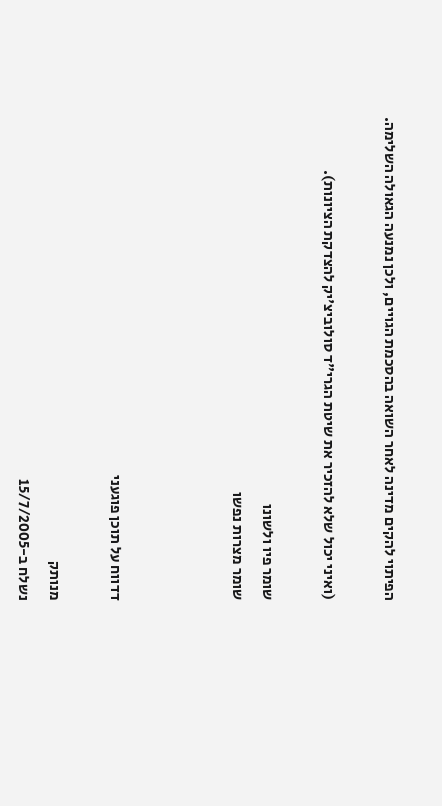הפיתוי להקים מדינה לאחר השואה בהסכמת הגויים, ולכן נמנעה הגאולה השלימה.

(ואיני יכול שלא להזכיר את שיטת הגרי"ד סולוביצ'יק להצדקת הציונות).

שומר פיו ולשונו
שומר מצרות נפשו



דדווח על תוכן פוגעני

מנותק
נשלח ב-15/7/2005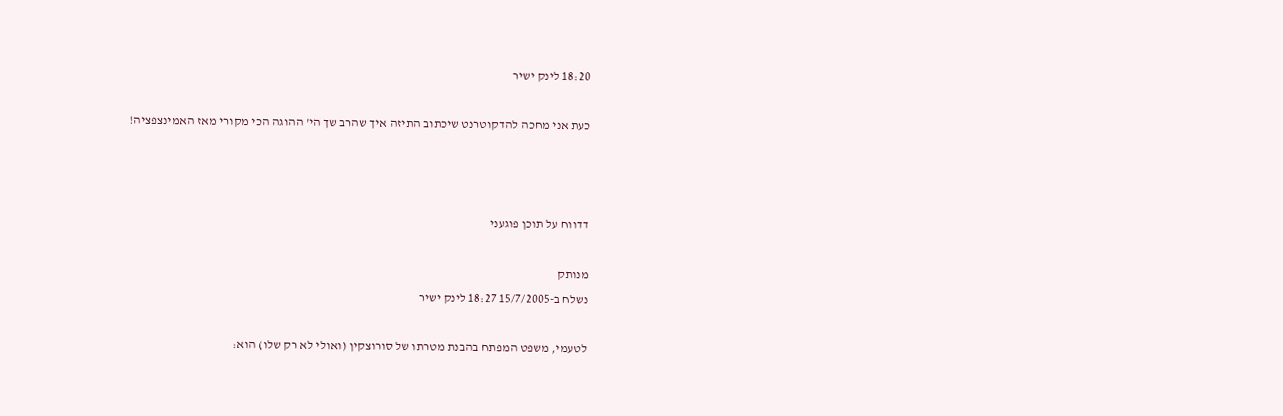18:20 לינק ישיר

כעת אני מחכה להדקוטרנט שיכתוב התיזה איך שהרב שך הי' ההוגה הכי מקורי מאז האמינצפציה!



דדווח על תוכן פוגעני

מנותק
נשלח ב-15/7/2005 18:27 לינק ישיר

לטעמי, משפט המפתח בהבנת מטרתו של סורוצקין (ואולי לא רק שלו) הוא: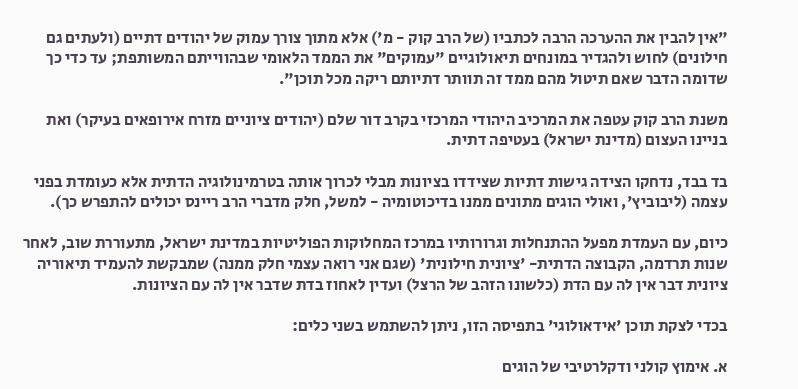"אין להבין את ההערכה הרבה לכתביו (של הרב קוק - מ') אלא מתוך צורך עמוק של יהודים דתיים (ולעתים גם חילונים) לחוש ולהגדיר במונחים תיאולוגיים "עמוקים" את הממד הלאומי שבהווייתם המשותפת; עד כדי כך שדומה הדבר שאם תיטול מהם ממד זה תוותר דתיותם ריקה מכל תוכן".

משנת הרב קוק עטפה את המרכיב היהודי המרכזי בקרב דור שלם (יהודים ציוניים מזרח אירופאים בעיקר) ואת בניינו העצום (מדינת ישראל) בעטיפה דתית.

בד בבד, נדחקו הצידה גישות דתיות שצידדו בציונות מבלי לכרוך אותה בטרמינולוגיה הדתית אלא כעומדת בפני עצמה (ליבוביץ', ואולי הוגים מתונים ממנו בדיכוטומיה - למשל, חלק מדברי הרב ריינס יכולים להתפרש כך).

כיום, עם העמדת מפעל ההתנחלות וגרורותיו במרכז המחלוקות הפוליטיות במדינת ישראל, מתעוררת שוב, לאחר שנות תרדמה, הקבוצה הדתית- 'ציונית חילונית' (שגם אני רואה עצמי חלק ממנה) שמבקשת להעמיד תיאוריה ציונית דבר אין לה עם הדת (כלשונו הזהב של הרצל) ועדין לאחוז בדת שדבר אין לה עם הציונות.

בכדי לצקת תוכן 'אידאולוגי' בתפיסה הזו, ניתן להשתמש בשני כלים:

א. אימוץ קולני ודקלרטיבי של הוגים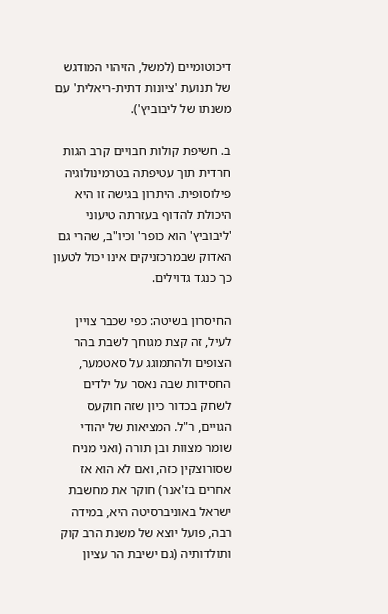דיכוטומיים (למשל, הזיהוי המודגש של תנועת 'ציונות דתית-ריאלית' עם משנתו של ליבוביץ').

ב. חשיפת קולות חבויים קרב הגות חרדית תוך עטיפתה בטרמינולוגיה פילוסופית. היתרון בגישה זו היא היכולת להדוף בעזרתה טיעוני 'ליבוביץ' הוא כופר' וכיו"ב, שהרי גם האדוק שבמרכזניקים אינו יכול לטעון כך כנגד גדוילים.

החיסרון בשיטה: כפי שכבר צויין לעיל, זה קצת מגוחך לשבת בהר הצופים ולהתמוגג על סאטמער, החסידות שבה נאסר על ילדים לשחק בכדור כיון שזה חוקעס הגויים, ר"ל. המציאות של יהודי שומר מצוות ובן תורה (ואני מניח שסורוצקין כזה, ואם לא הוא אז אחרים בז'אנר) חוקר את מחשבת ישראל באוניברסיטה היא, במידה רבה, פועל יוצא של משנת הרב קוק ותולדותיה (גם ישיבת הר עציון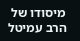מיסודו של הרב עמיטל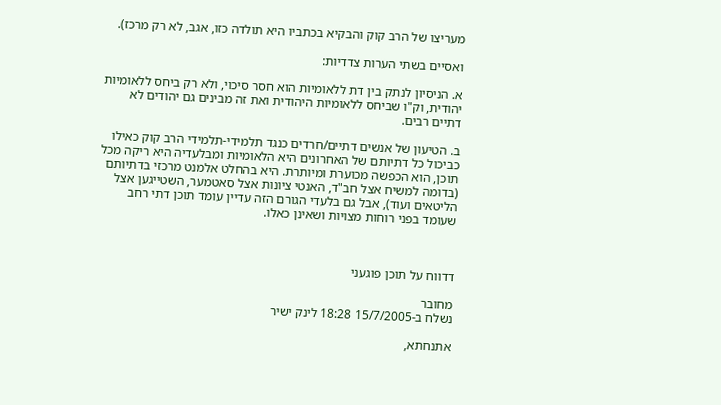מעריצו של הרב קוק והבקיא בכתביו היא תולדה כזו, אגב, לא רק מרכז).

ואסיים בשתי הערות צדדיות:

א. הניסיון לנתק בין דת ללאומיות הוא חסר סיכוי, ולא רק ביחס ללאומיות יהודית, וק"ו שביחס ללאומיות היהודית ואת זה מבינים גם יהודים לא דתיים רבים.

ב. הטיעון של אנשים דתיים/חרדים כנגד תלמידי-תלמידי הרב קוק כאילו כביכול כל דתיותם של האחרונים היא הלאומיות ומבלעדיה היא ריקה מכל תוכן, הוא הכפשה מכוערת ומיותרת. היא בהחלט אלמנט מרכזי בדתיותם (בדומה למשיח אצל חב"ד, האנטי ציונות אצל סאטמער, השטייגען אצל הליטאים ועוד), אבל גם בלעדי הגורם הזה עדיין עומד תוכן דתי רחב שעומד בפני רוחות מצויות ושאינן כאלו.



דדווח על תוכן פוגעני

מחובר
נשלח ב-15/7/2005 18:28 לינק ישיר

אתנחתא,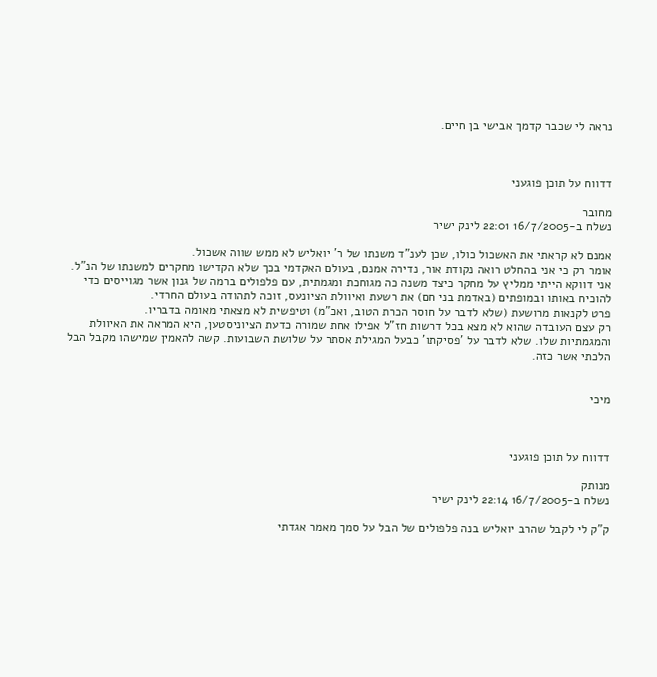נראה לי שכבר קדמך אבישי בן חיים.



דדווח על תוכן פוגעני

מחובר
נשלח ב-16/7/2005 22:01 לינק ישיר

אמנם לא קראתי את האשכול כולו, שכן לענ"ד משנתו של ר' יואליש לא ממש שווה אשכול.
אומר רק כי אני בהחלט רואה נקודת אור, נדירה אמנם, בעולם האקדמי בכך שלא הקדישו מחקרים למשנתו של הנ"ל. אני דווקא הייתי ממליץ על מחקר כיצד משנה כה מגוחכת ומגמתית, עם פלפולים ברמה של גנון אשר מגוייסים כדי להוכיח באותו ובמופתים (באדמת בני חם) את רשעת ואיוולת הציונעס, זוכה לתהודה בעולם החרדי.
פרט לקנאות מרושעת (שלא לדבר על חוסר הכרת הטוב, ואכ"מ) וטיפשית לא מצאתי מאומה בדבריו.
רק עצם העובדה שהוא לא מצא בכל דרשות חז"ל אפילו אחת שמורה כדעת הציוניסטען, היא המראה את האיוולת והמגמתיות שלו. שלא לדבר על 'פסיקתו' כבעל המגילת אסתר על שלושת השבועות. קשה להאמין שמישהו מקבל הבל הלכתי אשר כזה.


מיכי



דדווח על תוכן פוגעני

מנותק
נשלח ב-16/7/2005 22:14 לינק ישיר

ק"ק לי לקבל שהרב יואליש בנה פלפולים של הבל על סמך מאמר אגדתי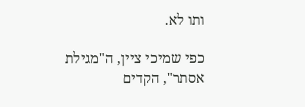ותו לא.

כפי שמיכי ציין, ה"מגילת אסתר", הקדים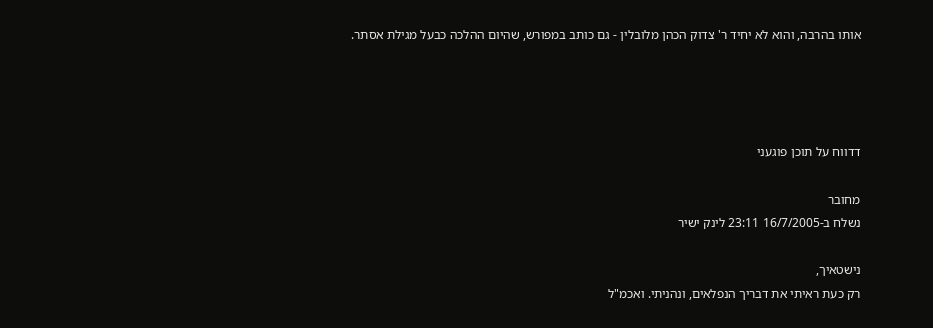אותו בהרבה, והוא לא יחיד ר' צדוק הכהן מלובלין - גם כותב במפורש, שהיום ההלכה כבעל מגילת אסתר.




דדווח על תוכן פוגעני

מחובר
נשלח ב-16/7/2005 23:11 לינק ישיר

נישטאיך,
רק כעת ראיתי את דבריך הנפלאים, ונהניתי. ואכמ"ל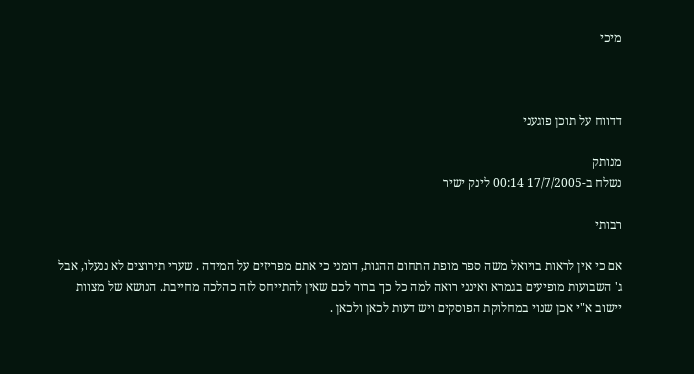מיכי



דדווח על תוכן פוגעני

מנותק
נשלח ב-17/7/2005 00:14 לינק ישיר

רבותי

אם כי אין לראות בויואל משה ספר מופת התחום ההגות, דומני כי אתם מפריזים על המידה . שערי תירוצים לא ננעלו, אבל ג' השבועות מופיעים בגמרא ואינני רואה למה כל כך ברור לכם שאין להתייחס לזה כהלכה מחייבת. הנושא של מצוות יישוב א"י אכן שנוי במחלוקת הפוסקים ויש דעות לכאן ולכאן .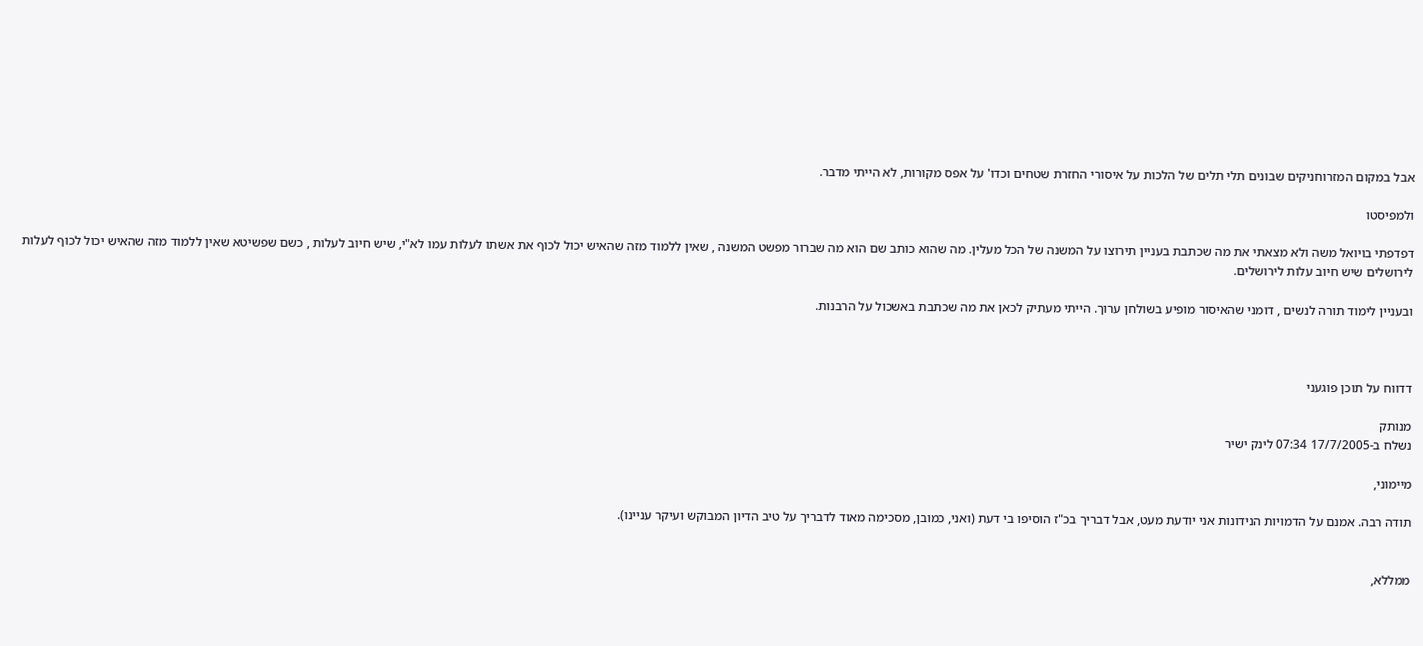אבל במקום המזרוחניקים שבונים תלי תלים של הלכות על איסורי החזרת שטחים וכדו' על אפס מקורות, לא הייתי מדבר.

ולמפיסטו

דפדפתי בויואל משה ולא מצאתי את מה שכתבת בעניין תירוצו על המשנה של הכל מעלין. מה שהוא כותב שם הוא מה שברור מפשט המשנה , שאין ללמוד מזה שהאיש יכול לכוף את אשתו לעלות עמו לא"י, שיש חיוב לעלות , כשם שפשיטא שאין ללמוד מזה שהאיש יכול לכוף לעלות לירושלים שיש חיוב עלות לירושלים.

ובעניין לימוד תורה לנשים , דומני שהאיסור מופיע בשולחן ערוך. הייתי מעתיק לכאן את מה שכתבת באשכול על הרבנות.



דדווח על תוכן פוגעני

מנותק
נשלח ב-17/7/2005 07:34 לינק ישיר

מיימוני,

תודה רבה. אמנם על הדמויות הנידונות אני יודעת מעט, אבל דבריך בכ"ז הוסיפו בי דעת (ואני, כמובן, מסכימה מאוד לדבריך על טיב הדיון המבוקש ועיקר עניינו).


ממללא,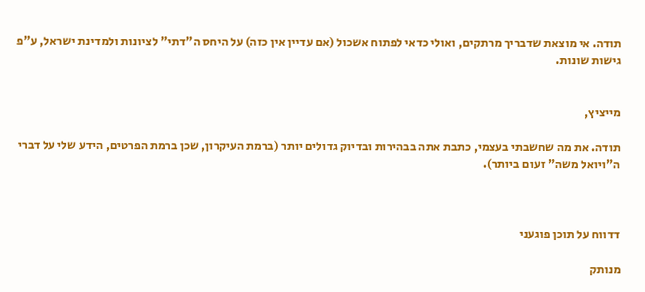תודה. אי מוצאת שדבריך מרתקים, ואולי כדאי לפתוח אשכול (אם עדיין אין כזה) על היחס ה"דתי" לציונות ולמדינת ישראל, ע"פ גישות שונות.


מייציץ,

תודה. את מה שחשבתי בעצמי, כתבת אתה בבהירות ובדיוק גדולים יותר (ברמת העיקרון, שכן ברמת הפרטים, הידע שלי על דברי ה"ויואל משה" זעום ביותר).



דדווח על תוכן פוגעני

מנותק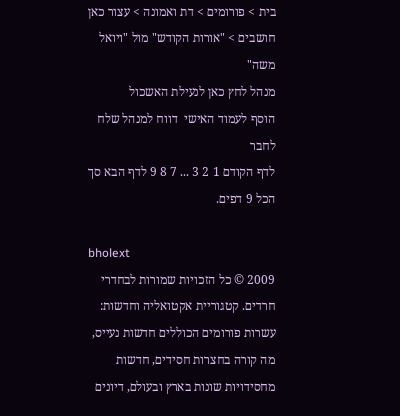בית > פורומים > דת ואמונה > עצור כאן חושבים > "אורות הקודש" מול "ויואל משה"
מנהל לחץ כאן לנעילת האשכול
הוסף לעמוד האישי  דווח למנהל שלח לחבר
לדף הקודם 1 2 3 ... 7 8 9 לדף הבא סך הכל 9 דפים.

bholext
2009 © כל הזכויות שמורות לבחדרי חרדים. קטגוריית אקטואליה וחדשות: עשרות פורומים הכוללים חדשות נעייס, מה קורה בחצרות חסידים, חדשות מחסידויות שונות בארץ ובעולם, דיונים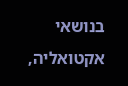בנושאי אקטואליה,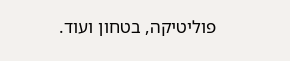פוליטיקה, בטחון ועוד.